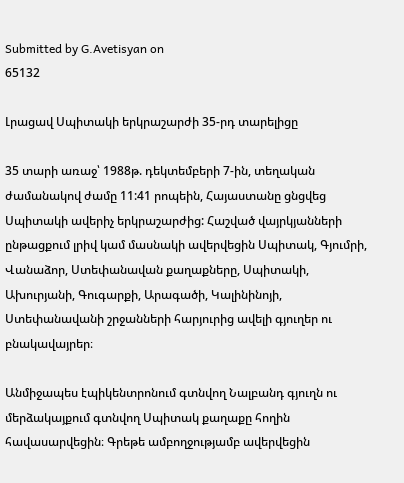Submitted by G.Avetisyan on
65132

Լրացավ Սպիտակի երկրաշարժի 35-րդ տարելիցը

35 տարի առաջ՝ 1988թ. դեկտեմբերի 7-ին, տեղական ժամանակով ժամը 11:41 րոպեին, Հայաստանը ցնցվեց Սպիտակի ավերիչ երկրաշարժից: Հաշված վայրկյանների ընթացքում լրիվ կամ մասնակի ավերվեցին Սպիտակ, Գյումրի, Վանաձոր, Ստեփանավան քաղաքները, Սպիտակի, Ախուրյանի, Գուգարքի, Արագածի, Կալինինոյի, Ստեփանավանի շրջանների հարյուրից ավելի գյուղեր ու բնակավայրեր։

Անմիջապես էպիկենտրոնում գտնվող Նալբանդ գյուղն ու մերձակայքում գտնվող Սպիտակ քաղաքը հողին հավասարվեցին։ Գրեթե ամբողջությամբ ավերվեցին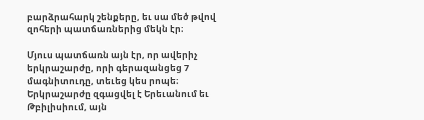բարձրահարկ շենքերը, եւ սա մեծ թվով զոհերի պատճառներից մեկն էր։

Մյուս պատճառն այն էր, որ ավերիչ երկրաշարժը, որի գերազանցեց 7 մագնիտուդը, տեւեց կես րոպե։ Երկրաշարժը զգացվել է Երեւանում եւ Թբիլիսիում, այն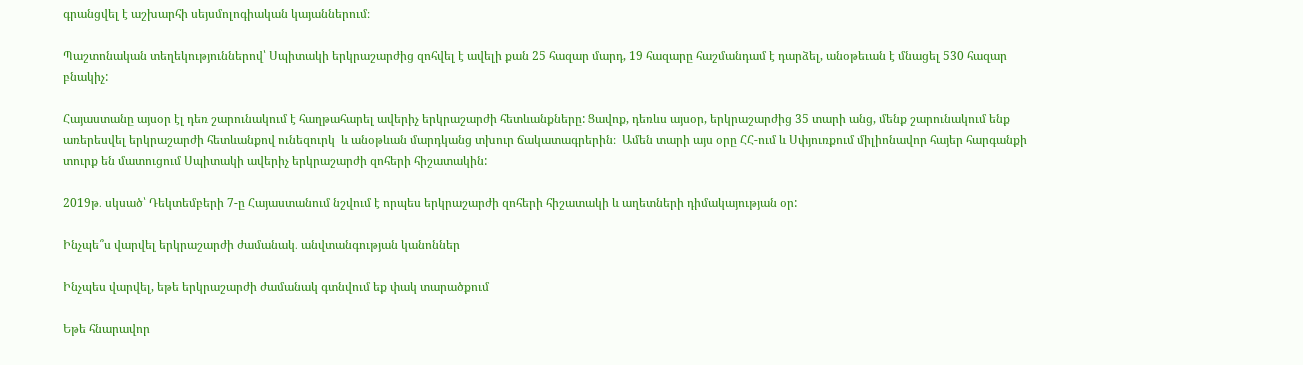գրանցվել է աշխարհի սեյսմոլոգիական կայաններում։

Պաշտոնական տեղեկություններով՝ Սպիտակի երկրաշարժից զոհվել է ավելի քան 25 հազար մարդ, 19 հազարը հաշմանդամ է դարձել, անօթեւան է մնացել 530 հազար բնակիչ:

Հայաստանը այսօր էլ դեռ շարունակում է հաղթահարել ավերիչ երկրաշարժի հետևանքները: Ցավոք, դեռևս այսօր, երկրաշարժից 35 տարի անց, մենք շարունակում ենք առերեսվել երկրաշարժի հետևանքով ունեզուրկ  և անօթևան մարդկանց տխուր ճակատագրերին։  Ամեն տարի այս օրը ՀՀ-ում և Սփյուռքում միլիոնավոր հայեր հարգանքի տուրք են մատուցում Սպիտակի ավերիչ երկրաշարժի զոհերի հիշատակին:

2019թ․ սկսած՝ Դեկտեմբերի 7-ը Հայաստանում նշվում է որպես երկրաշարժի զոհերի հիշատակի և աղետների դիմակայության օր:

Ինչպե՞ս վարվել երկրաշարժի ժամանակ․ անվտանգության կանոններ

Ինչպես վարվել, եթե երկրաշարժի ժամանակ գտնվում եք փակ տարածքում

Եթե հնարավոր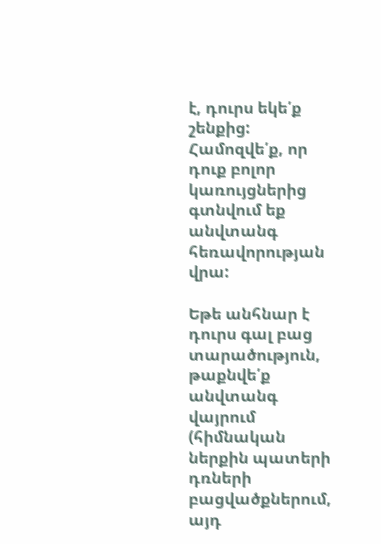է, դուրս եկե՛ք շենքից: Համոզվե՛ք, որ դուք բոլոր կառույցներից գտնվում եք անվտանգ հեռավորության վրա:

Եթե անհնար է դուրս գալ բաց տարածություն, թաքնվե՛ք անվտանգ վայրում (հիմնական ներքին պատերի դռների բացվածքներում, այդ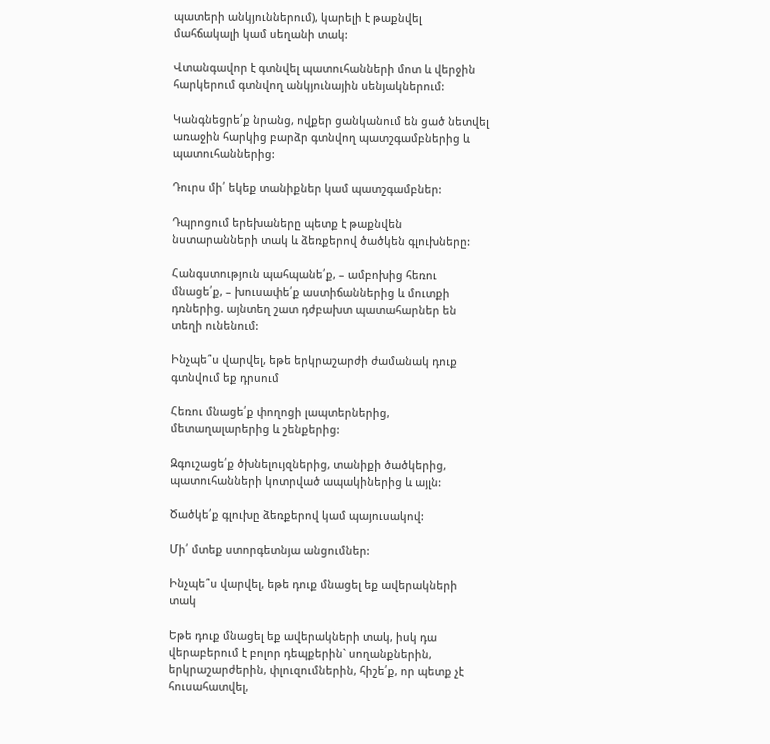պատերի անկյուններում), կարելի է թաքնվել մահճակալի կամ սեղանի տակ:

Վտանգավոր է գտնվել պատուհանների մոտ և վերջին հարկերում գտնվող անկյունային սենյակներում:

Կանգնեցրե՛ք նրանց, ովքեր ցանկանում են ցած նետվել առաջին հարկից բարձր գտնվող պատշգամբներից և պատուհաններից:

Դուրս մի՛ եկեք տանիքներ կամ պատշգամբներ:

Դպրոցում երեխաները պետք է թաքնվեն նստարանների տակ և ձեռքերով ծածկեն գլուխները:

Հանգստություն պահպանե՛ք, – ամբոխից հեռու մնացե՛ք, – խուսափե՛ք աստիճաններից և մուտքի դռներից. այնտեղ շատ դժբախտ պատահարներ են տեղի ունենում:

Ինչպե՞ս վարվել, եթե երկրաշարժի ժամանակ դուք գտնվում եք դրսում

Հեռու մնացե՛ք փողոցի լապտերներից, մետաղալարերից և շենքերից:

Զգուշացե՛ք ծխնելույզներից, տանիքի ծածկերից, պատուհանների կոտրված ապակիներից և այլն:

Ծածկե՛ք գլուխը ձեռքերով կամ պայուսակով:

Մի՛ մտեք ստորգետնյա անցումներ:

Ինչպե՞ս վարվել, եթե դուք մնացել եք ավերակների տակ

Եթե դուք մնացել եք ավերակների տակ, իսկ դա վերաբերում է բոլոր դեպքերին` սողանքներին, երկրաշարժերին, փլուզումներին, հիշե՛ք, որ պետք չէ հուսահատվել,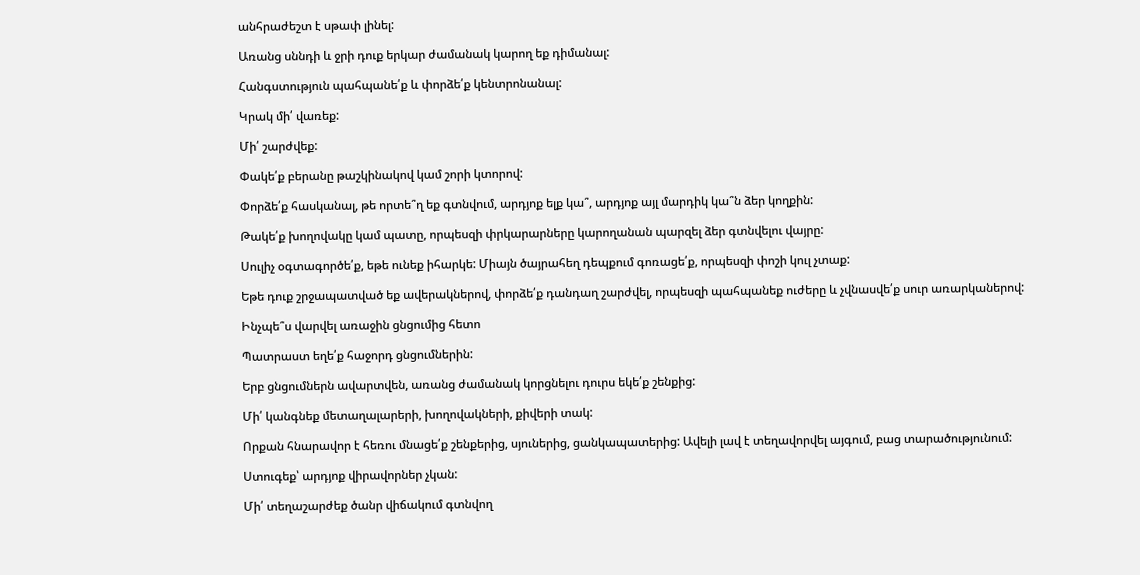անհրաժեշտ է սթափ լինել:

Առանց սննդի և ջրի դուք երկար ժամանակ կարող եք դիմանալ:

Հանգստություն պահպանե՛ք և փորձե՛ք կենտրոնանալ:

Կրակ մի՛ վառեք:

Մի՛ շարժվեք:

Փակե՛ք բերանը թաշկինակով կամ շորի կտորով:

Փորձե՛ք հասկանալ, թե որտե՞ղ եք գտնվում, արդյոք ելք կա՞, արդյոք այլ մարդիկ կա՞ն ձեր կողքին:

Թակե՛ք խողովակը կամ պատը, որպեսզի փրկարարները կարողանան պարզել ձեր գտնվելու վայրը:

Սուլիչ օգտագործե՛ք, եթե ունեք իհարկե: Միայն ծայրահեղ դեպքում գոռացե՛ք, որպեսզի փոշի կուլ չտաք:

Եթե դուք շրջապատված եք ավերակներով, փորձե՛ք դանդաղ շարժվել, որպեսզի պահպանեք ուժերը և չվնասվե՛ք սուր առարկաներով:

Ինչպե՞ս վարվել առաջին ցնցումից հետո

Պատրաստ եղե՛ք հաջորդ ցնցումներին:

Երբ ցնցումներն ավարտվեն, առանց ժամանակ կորցնելու դուրս եկե՛ք շենքից:

Մի՛ կանգնեք մետաղալարերի, խողովակների, քիվերի տակ:

Որքան հնարավոր է հեռու մնացե՛ք շենքերից, սյուներից, ցանկապատերից: Ավելի լավ է տեղավորվել այգում, բաց տարածությունում:

Ստուգեք՝ արդյոք վիրավորներ չկան:

Մի՛ տեղաշարժեք ծանր վիճակում գտնվող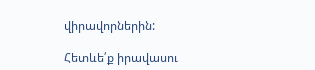վիրավորներին:

Հետևե՛ք իրավասու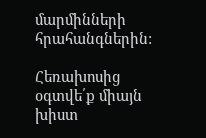մարմինների հրահանգներին:

Հեռախոսից օգտվե՛ք միայն խիստ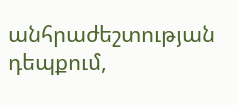անհրաժեշտության դեպքում,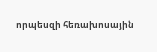որպեսզի հեռախոսային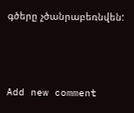գծերը չծանրաբեռնվեն:



Add new comment